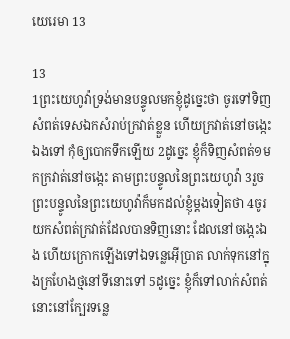យេរេ‌មា 13

13
1ព្រះ‌យេហូវ៉ាទ្រង់មានបន្ទូលមកខ្ញុំដូច្នេះថា ចូរទៅទិញសំពត់ទេសឯកសំរាប់ក្រវាត់ខ្លួន ហើយក្រវាត់នៅចង្កេះឯងទៅ កុំឲ្យបោកទឹកឡើយ 2ដូច្នេះ ខ្ញុំក៏ទិញសំពត់១មកក្រវាត់នៅចង្កេះ តាមព្រះ‌បន្ទូលនៃព្រះ‌យេហូវ៉ា 3រួចព្រះ‌បន្ទូលនៃព្រះ‌យេហូវ៉ាក៏មកដល់ខ្ញុំម្តងទៀតថា 4ចូរយកសំពត់ក្រវាត់ដែលបានទិញនោះ ដែលនៅចង្កេះឯង ហើយក្រោកឡើងទៅឯទន្លេអ៊ើប្រាត លាក់ទុកនៅក្នុងក្រហែងថ្មនៅទីនោះទៅ 5ដូច្នេះ ខ្ញុំក៏ទៅលាក់សំពត់នោះនៅក្បែរទន្លេ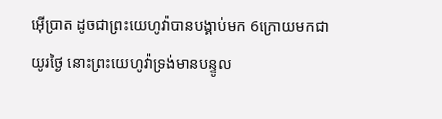អ៊ើប្រាត ដូចជាព្រះ‌យេហូវ៉ាបានបង្គាប់មក 6ក្រោយមកជាយូរថ្ងៃ នោះព្រះ‌យេហូវ៉ាទ្រង់មានបន្ទូល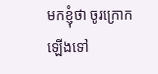មកខ្ញុំថា ចូរក្រោកឡើងទៅ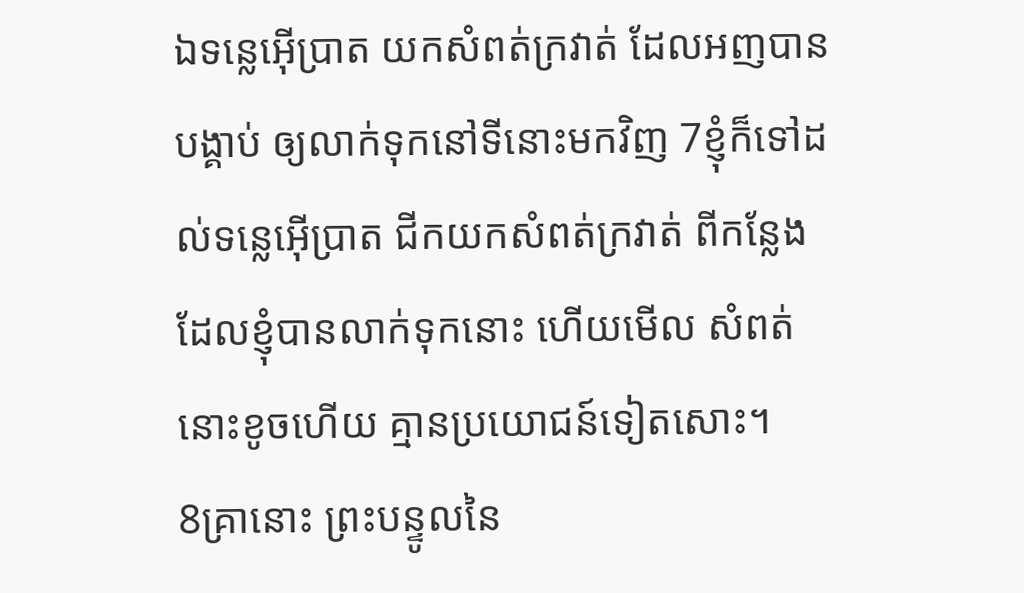ឯទន្លេអ៊ើប្រាត យកសំពត់ក្រវាត់ ដែលអញបានបង្គាប់ ឲ្យលាក់ទុកនៅទីនោះមកវិញ 7ខ្ញុំក៏ទៅដល់ទន្លេអ៊ើប្រាត ជីកយកសំពត់ក្រវាត់ ពីកន្លែងដែលខ្ញុំបានលាក់ទុកនោះ ហើយមើល សំពត់នោះខូចហើយ គ្មានប្រយោជន៍ទៀតសោះ។
8គ្រានោះ ព្រះ‌បន្ទូលនៃ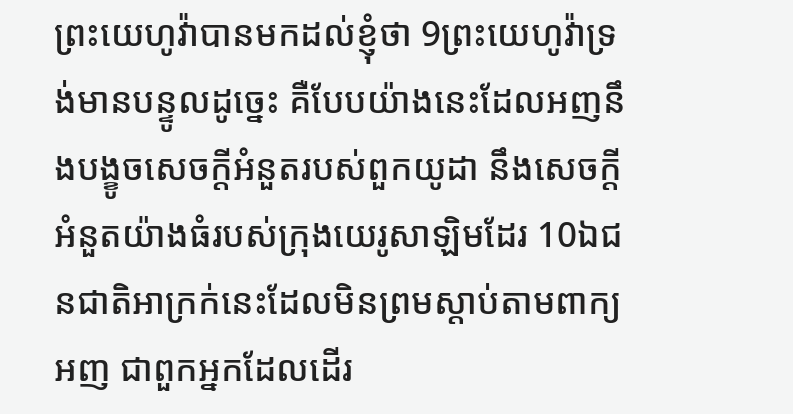ព្រះ‌យេហូវ៉ាបានមកដល់ខ្ញុំថា 9ព្រះ‌យេហូវ៉ាទ្រង់មានបន្ទូលដូច្នេះ គឺបែបយ៉ាងនេះដែលអញនឹងបង្ខូចសេចក្ដីអំនួតរបស់ពួកយូដា នឹងសេចក្ដីអំនួតយ៉ាងធំរបស់ក្រុងយេរូ‌សាឡិមដែរ 10ឯជន‌ជាតិអាក្រក់នេះដែលមិនព្រមស្តាប់តាមពាក្យអញ ជាពួកអ្នកដែលដើរ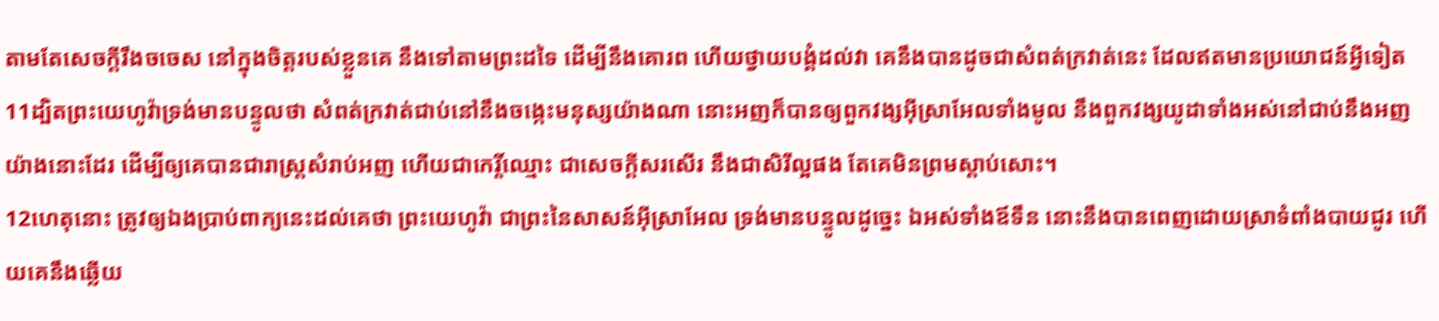តាមតែសេចក្ដីរឹង‌ចចេស នៅក្នុងចិត្តរបស់ខ្លួនគេ នឹងទៅតាមព្រះដទៃ ដើម្បីនឹងគោរព ហើយថ្វាយ‌បង្គំដល់វា គេនឹងបានដូចជាសំពត់ក្រវាត់នេះ ដែលឥតមានប្រយោជន៍អ្វីទៀត 11ដ្បិតព្រះ‌យេហូវ៉ាទ្រង់មានបន្ទូលថា សំពត់ក្រវាត់ជាប់នៅនឹងចង្កេះមនុស្សយ៉ាងណា នោះអញក៏បានឲ្យពួកវង្សអ៊ីស្រាអែលទាំងមូល នឹងពួកវង្សយូដាទាំងអស់នៅជាប់នឹងអញយ៉ាងនោះដែរ ដើម្បីឲ្យគេបានជារាស្ត្រសំរាប់អញ ហើយជាកេរ្តិ៍‌ឈ្មោះ ជាសេចក្ដីសរសើរ នឹងជាសិរី‌ល្អផង តែគេមិនព្រមស្តាប់សោះ។
12ហេតុនោះ ត្រូវឲ្យឯងប្រាប់ពាក្យនេះដល់គេថា ព្រះ‌យេហូវ៉ា ជាព្រះនៃសាសន៍អ៊ីស្រាអែល ទ្រង់មានបន្ទូលដូច្នេះ ឯអស់ទាំងឪទឹន នោះនឹងបានពេញដោយស្រាទំពាំង‌បាយ‌ជូរ ហើយគេនឹងឆ្លើយ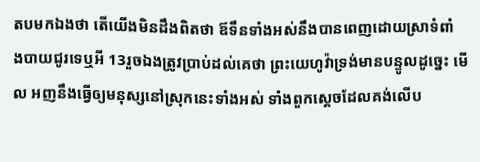តបមកឯងថា តើយើងមិនដឹងពិតថា ឪទឹនទាំងអស់នឹងបានពេញដោយស្រាទំពាំង‌បាយ‌ជូរទេឬអី 13រួចឯងត្រូវប្រាប់ដល់គេថា ព្រះ‌យេហូវ៉ាទ្រង់មានបន្ទូលដូច្នេះ មើល អញនឹងធ្វើឲ្យមនុស្សនៅស្រុកនេះទាំងអស់ ទាំងពួកស្តេចដែលគង់លើប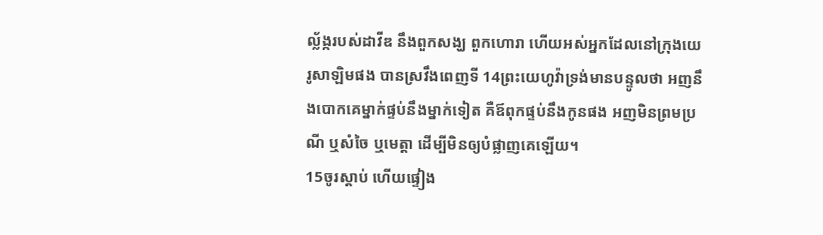ល្ល័ង្ករបស់ដាវីឌ នឹងពួកសង្ឃ ពួកហោរា ហើយអស់អ្នកដែលនៅក្រុងយេរូ‌សាឡិមផង បានស្រវឹងពេញទី 14ព្រះ‌យេហូវ៉ាទ្រង់មានបន្ទូលថា អញនឹងបោកគេម្នាក់ផ្ទប់នឹងម្នាក់ទៀត គឺឪពុកផ្ទប់នឹងកូនផង អញមិនព្រមប្រណី ឬសំចៃ ឬមេត្តា ដើម្បីមិនឲ្យបំផ្លាញគេឡើយ។
15ចូរស្តាប់ ហើយផ្ទៀង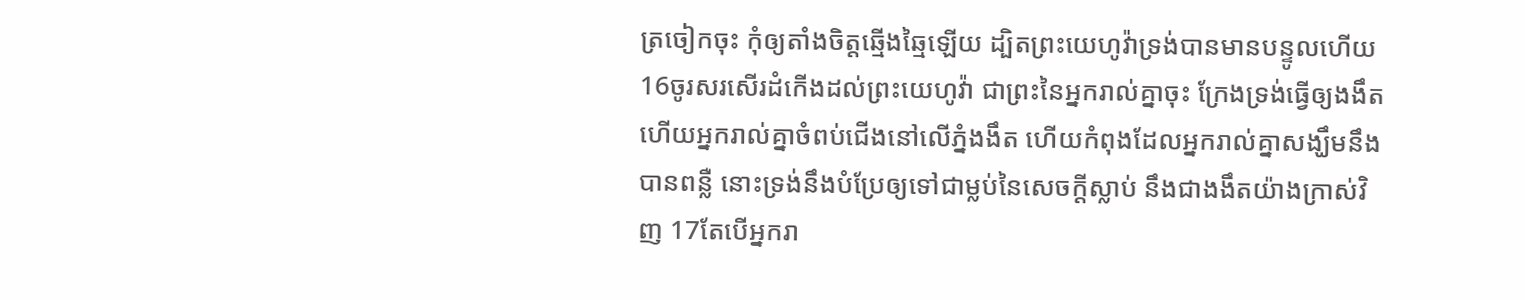ត្រចៀកចុះ កុំឲ្យតាំងចិត្តឆ្មើង‌ឆ្មៃឡើយ ដ្បិតព្រះ‌យេហូវ៉ាទ្រង់បានមានបន្ទូលហើយ 16ចូរសរសើរដំកើងដល់ព្រះ‌យេហូវ៉ា ជាព្រះនៃអ្នករាល់គ្នាចុះ ក្រែងទ្រង់ធ្វើឲ្យងងឹត ហើយអ្នករាល់គ្នាចំពប់ជើងនៅលើភ្នំងងឹត ហើយកំពុងដែលអ្នករាល់គ្នាសង្ឃឹមនឹងបានពន្លឺ នោះទ្រង់នឹងបំប្រែឲ្យទៅជាម្លប់នៃសេចក្ដីស្លាប់ នឹងជាងងឹតយ៉ាងក្រាស់វិញ 17តែបើអ្នករា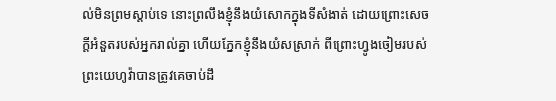ល់មិនព្រមស្តាប់ទេ នោះព្រលឹងខ្ញុំនឹងយំសោកក្នុងទីសំងាត់ ដោយព្រោះសេចក្ដីអំនួតរបស់អ្នករាល់គ្នា ហើយភ្នែកខ្ញុំនឹងយំសស្រាក់ ពីព្រោះហ្វូងចៀមរបស់ព្រះ‌យេហូវ៉ាបានត្រូវគេចាប់ដឹ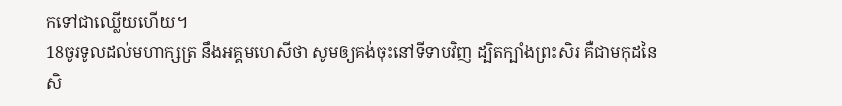កទៅជាឈ្លើយហើយ។
18ចូរទូលដល់មហា‌ក្សត្រ នឹងអគ្គ‌មហេសីថា សូមឲ្យគង់ចុះនៅទីទាបវិញ ដ្បិតក្បាំងព្រះ‌សិរ គឺជាមកុដនៃសិ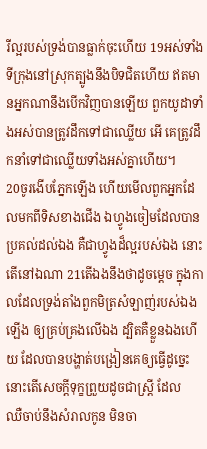រី‌ល្អរបស់ទ្រង់បានធ្លាក់ចុះហើយ 19អស់ទាំងទីក្រុងនៅស្រុកត្បូងនឹងបិទជិតហើយ ឥតមានអ្នកណានឹងបើកវិញបានឡើយ ពួកយូដាទាំងអស់បានត្រូវដឹកទៅជាឈ្លើយ អើ គេត្រូវដឹក‌នាំទៅជាឈ្លើយទាំងអស់គ្នាហើយ។
20ចូរងើបភ្នែកឡើង ហើយមើលពួកអ្នកដែលមកពីទិសខាងជើង ឯហ្វូងចៀមដែលបានប្រគល់ដល់ឯង គឺជាហ្វូងដ៏ល្អរបស់ឯង នោះតើនៅឯណា 21តើឯងនឹងថាដូចម្តេច ក្នុងកាលដែលទ្រង់តាំងពួកមិត្រសំឡាញ់របស់ឯងឡើង ឲ្យគ្រប់‌គ្រងលើឯង ដ្បិតគឺខ្លួនឯងហើយ ដែលបានបង្ហាត់បង្រៀនគេឲ្យធ្វើដូច្នេះ នោះតើសេចក្ដីទុក្ខព្រួយដូចជាស្ត្រី ដែលឈឺ‌ចាប់នឹងសំរាលកូន មិនចា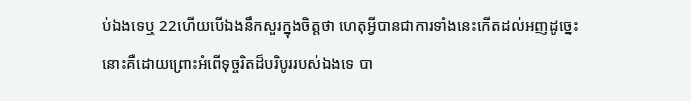ប់ឯងទេឬ 22ហើយបើឯងនឹកសួរក្នុងចិត្តថា ហេតុអ្វីបានជាការទាំងនេះកើតដល់អញដូច្នេះ នោះគឺដោយព្រោះអំពើទុច្ចរិតដ៏បរិបូររបស់ឯងទេ បា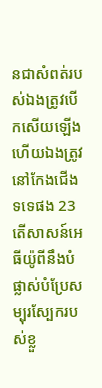នជាសំពត់របស់ឯងត្រូវបើកសើយឡើង ហើយឯងត្រូវនៅកែង‌ជើងទទេផង 23តើសាសន៍អេធីយ៉ូពីនឹងបំផ្លាស់បំប្រែសម្បុរស្បែករបស់ខ្លួ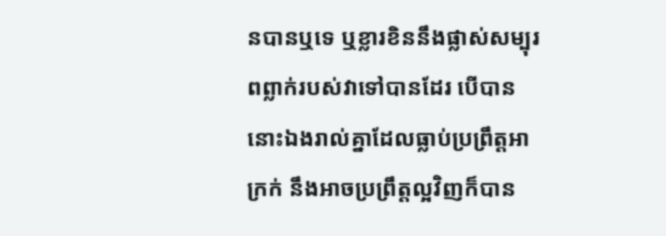នបានឬទេ ឬខ្លារខិននឹងផ្លាស់សម្បុរពព្លាក់របស់វាទៅបានដែរ បើបាន នោះឯងរាល់គ្នាដែលធ្លាប់ប្រព្រឹត្តអាក្រក់ នឹងអាចប្រព្រឹត្តល្អវិញក៏បាន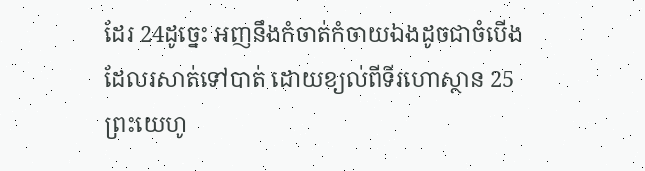ដែរ 24ដូច្នេះ អញនឹងកំចាត់‌កំចាយឯងដូចជាចំបើងដែលរសាត់ទៅបាត់ ដោយខ្យល់ពីទីរហោ‌ស្ថាន 25ព្រះ‌យេហូ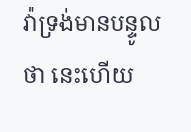វ៉ាទ្រង់មានបន្ទូលថា នេះហើយ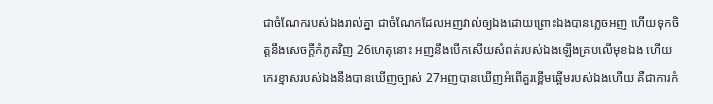ជាចំណែករបស់ឯងរាល់គ្នា ជាចំណែកដែលអញវាល់ឲ្យឯងដោយព្រោះឯងបានភ្លេចអញ ហើយទុកចិត្តនឹងសេចក្ដីកំភូតវិញ 26ហេតុនោះ អញនឹងបើកសើយសំពត់របស់ឯងឡើងគ្របលើមុខឯង ហើយកេរខ្មាសរបស់ឯងនឹងបានឃើញច្បាស់ 27អញបានឃើញអំពើគួរខ្ពើមឆ្អើមរបស់ឯងហើយ គឺជាការកំ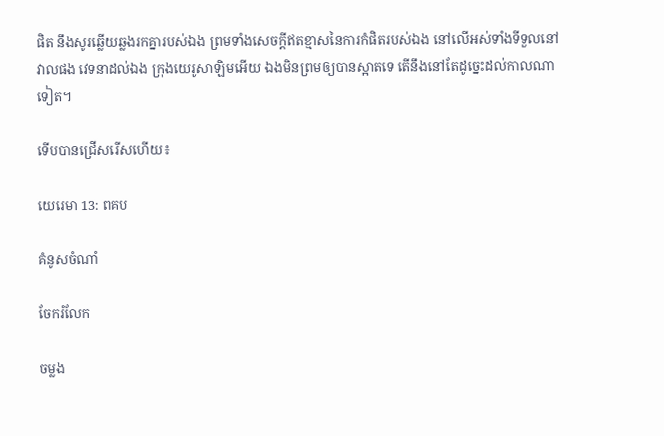ផិត នឹងសូរឆ្លើយឆ្លងរកគ្នារបស់ឯង ព្រមទាំងសេចក្ដីឥតខ្មាសនៃការកំផិតរបស់ឯង នៅលើអស់ទាំងទីទួលនៅវាលផង វេទនាដល់ឯង ក្រុងយេរូ‌សាឡិមអើយ ឯងមិនព្រមឲ្យបានស្អាតទេ តើនឹងនៅតែដូច្នេះដល់កាលណាទៀត។

ទើបបានជ្រើសរើសហើយ៖

យេរេ‌មា 13: ពគប

គំនូសចំណាំ

ចែករំលែក

ចម្លង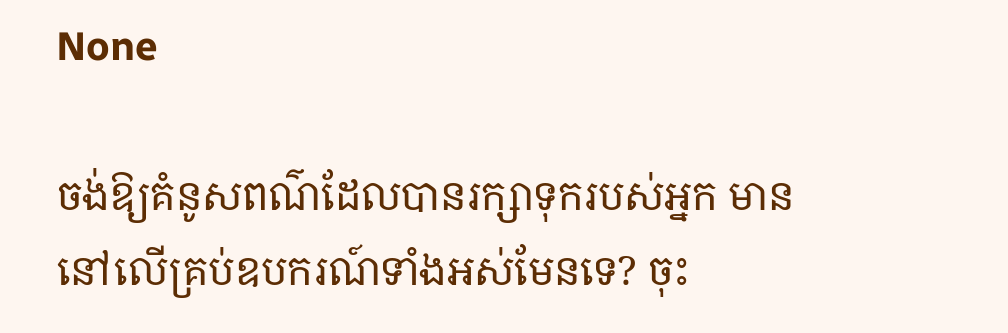None

ចង់ឱ្យគំនូសពណ៌ដែលបានរក្សាទុករបស់អ្នក មាននៅលើគ្រប់ឧបករណ៍ទាំងអស់មែនទេ? ចុះ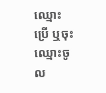ឈ្មោះប្រើ ឬចុះឈ្មោះចូល